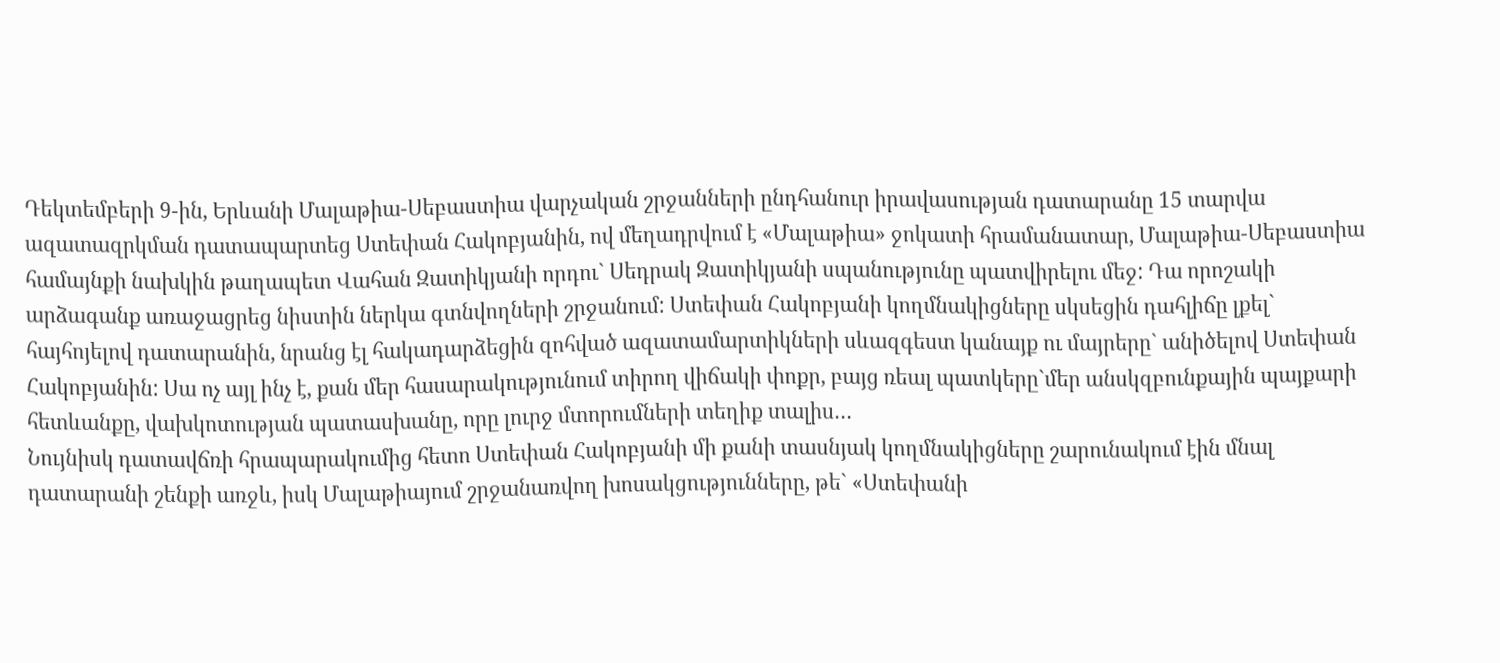Դեկտեմբերի 9-ին, Երևանի Մալաթիա-Սեբաստիա վարչական շրջանների ընդհանուր իրավասության դատարանը 15 տարվա ազատազրկման դատապարտեց Ստեփան Հակոբյանին, ով մեղադրվում է «Մալաթիա» ջոկատի հրամանատար, Մալաթիա-Սեբաստիա համայնքի նախկին թաղապետ Վահան Զատիկյանի որդու` Սեդրակ Զատիկյանի սպանությունը պատվիրելու մեջ: Դա որոշակի արձագանք առաջացրեց նիստին ներկա գտնվողների շրջանում: Ստեփան Հակոբյանի կողմնակիցները սկսեցին դահլիճը լքել` հայհոյելով դատարանին, նրանց էլ հակադարձեցին զոհված ազատամարտիկների սևազգեստ կանայք ու մայրերը` անիծելով Ստեփան Հակոբյանին: Սա ոչ այլ ինչ է, քան մեր հասարակությունում տիրող վիճակի փոքր, բայց ռեալ պատկերը`մեր անսկզբունքային պայքարի հետևանքը, վախկոտության պատասխանը, որը լուրջ մտորումների տեղիք տալիս…
Նույնիսկ դատավճռի հրապարակումից հետո Ստեփան Հակոբյանի մի քանի տասնյակ կողմնակիցները շարունակում էին մնալ դատարանի շենքի առջև, իսկ Մալաթիայում շրջանառվող խոսակցությունները, թե` «Ստեփանի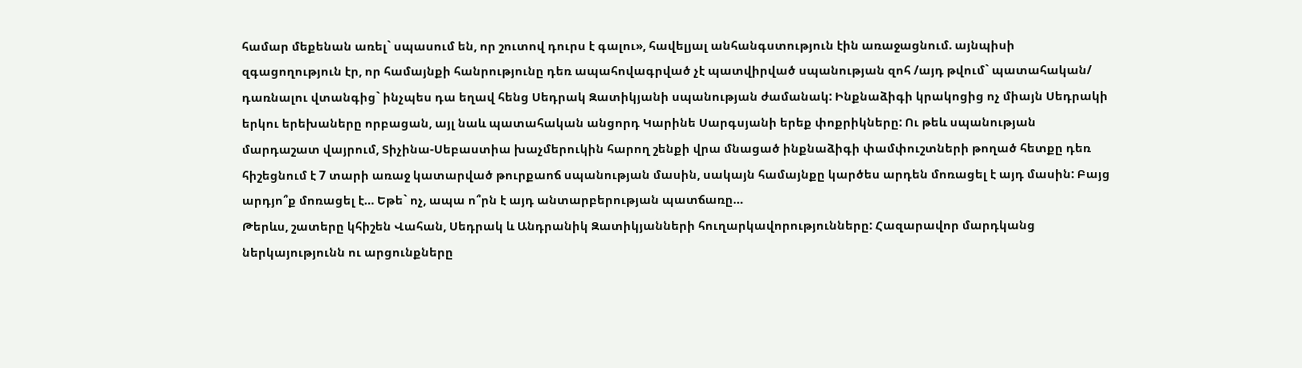համար մեքենան առել` սպասում են, որ շուտով դուրս է գալու», հավելյալ անհանգստություն էին առաջացնում. այնպիսի զգացողություն էր, որ համայնքի հանրությունը դեռ ապահովագրված չէ պատվիրված սպանության զոհ /այդ թվում` պատահական/ դառնալու վտանգից` ինչպես դա եղավ հենց Սեդրակ Զատիկյանի սպանության ժամանակ: Ինքնաձիգի կրակոցից ոչ միայն Սեդրակի երկու երեխաները որբացան, այլ նաև պատահական անցորդ Կարինե Սարգսյանի երեք փոքրիկները: Ու թեև սպանության մարդաշատ վայրում, Տիչինա-Սեբաստիա խաչմերուկին հարող շենքի վրա մնացած ինքնաձիգի փամփուշտների թողած հետքը դեռ հիշեցնում է 7 տարի առաջ կատարված թուրքաոճ սպանության մասին, սակայն համայնքը կարծես արդեն մոռացել է այդ մասին: Բայց արդյո՞ք մոռացել է… Եթե` ոչ, ապա ո՞րն է այդ անտարբերության պատճառը…
Թերևս, շատերը կհիշեն Վահան, Սեդրակ և Անդրանիկ Զատիկյանների հուղարկավորությունները: Հազարավոր մարդկանց ներկայությունն ու արցունքները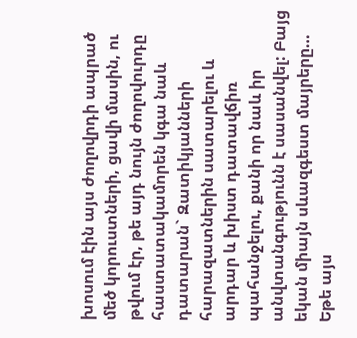խոսում էին այս ժողովրդի ապրած մեծ կորուստների, ցավի մասին, ու թվում էր, թե այդ նույն ժողովուրդը հաստատակամորեն կգա նաև դատարան` Զատիկյանների հարազատներին սատարելու և արդար և խիստ դատավճիռ պահանջելու, քանի որ նաև իր անվտանգությունն է սասանվել: Բայց եկան միայն սևազգեստ մայրերը… Եթե այս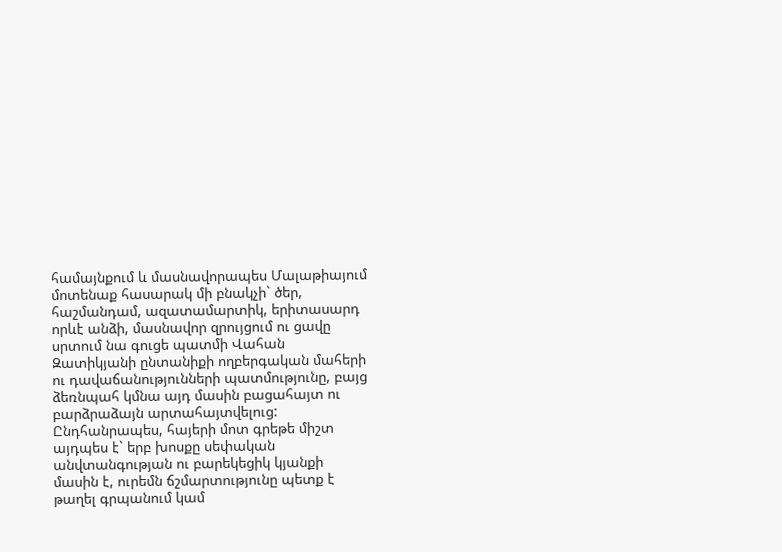համայնքում և մասնավորապես Մալաթիայում մոտենաք հասարակ մի բնակչի` ծեր, հաշմանդամ, ազատամարտիկ, երիտասարդ որևէ անձի, մասնավոր զրույցում ու ցավը սրտում նա գուցե պատմի Վահան Զատիկյանի ընտանիքի ողբերգական մահերի ու դավաճանությունների պատմությունը, բայց ձեռնպահ կմնա այդ մասին բացահայտ ու բարձրաձայն արտահայտվելուց: Ընդհանրապես, հայերի մոտ գրեթե միշտ այդպես է` երբ խոսքը սեփական անվտանգության ու բարեկեցիկ կյանքի մասին է, ուրեմն ճշմարտությունը պետք է թաղել գրպանում կամ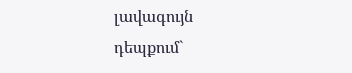լավագույն դեպքում`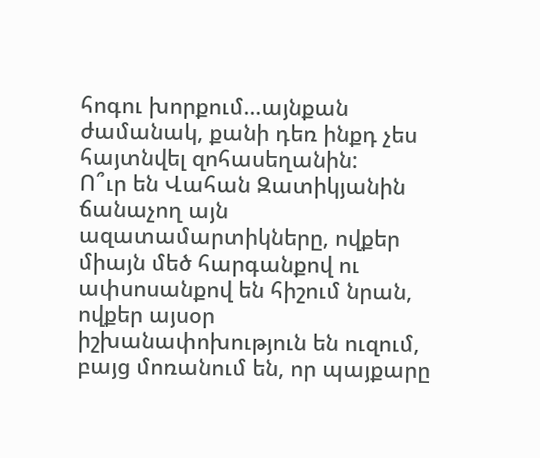հոգու խորքում…այնքան ժամանակ, քանի դեռ ինքդ չես հայտնվել զոհասեղանին:
Ո՞ւր են Վահան Զատիկյանին ճանաչող այն ազատամարտիկները, ովքեր միայն մեծ հարգանքով ու ափսոսանքով են հիշում նրան, ովքեր այսօր իշխանափոխություն են ուզում, բայց մոռանում են, որ պայքարը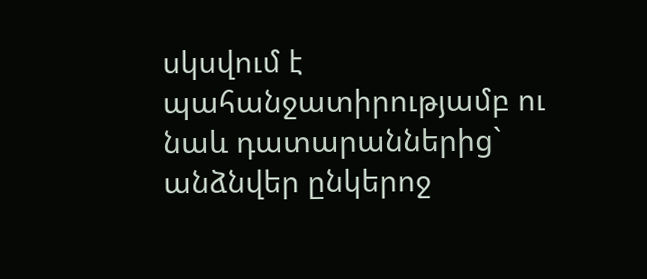սկսվում է պահանջատիրությամբ ու նաև դատարաններից` անձնվեր ընկերոջ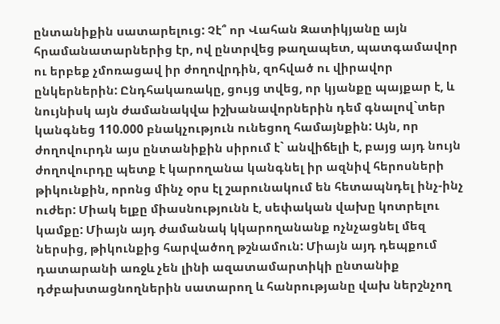ընտանիքին սատարելուց: Չէ՞ որ Վահան Զատիկյանը այն հրամանատարներից էր, ով ընտրվեց թաղապետ, պատգամավոր ու երբեք չմոռացավ իր ժողովրդին, զոհված ու վիրավոր ընկերներին: Ընդհակառակը, ցույց տվեց, որ կյանքը պայքար է, և նույնիսկ այն ժամանակվա իշխանավորներին դեմ գնալով`տեր կանգնեց 110.000 բնակչություն ունեցող համայնքին: Այն, որ ժողովուրդն այս ընտանիքին սիրում է` անվիճելի է, բայց այդ նույն ժողովուրդը պետք է կարողանա կանգնել իր ազնիվ հերոսների թիկունքին, որոնց մինչ օրս էլ շարունակում են հետապնդել ինչ-ինչ ուժեր: Միակ ելքը միասնությունն է, սեփական վախը կոտրելու կամքը: Միայն այդ ժամանակ կկարողանանք ոչնչացնել մեզ ներսից, թիկունքից հարվածող թշնամուն: Միայն այդ դեպքում դատարանի առջև չեն լինի ազատամարտիկի ընտանիք դժբախտացնողներին սատարող և հանրությանը վախ ներշնչող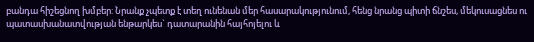բանդա հիշեցնող խմբեր: Նրանք չպետք է տեղ ունենան մեր հասարակությունում, հենց նրանց պիտի ճնշես, մեկուսացնես ու պատասխանատվության ենթարկես` դատարանին հայհոյելու և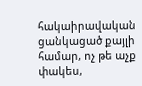հակաիրավական ցանկացած քայլի համար, ոչ թե աչք փակես,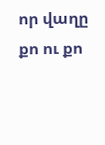որ վաղը քո ու քո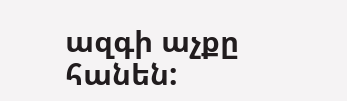ազգի աչքը հանեն: